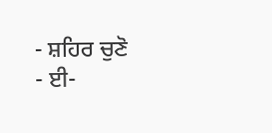- ਸ਼ਹਿਰ ਚੁਣੋ
- ਈ-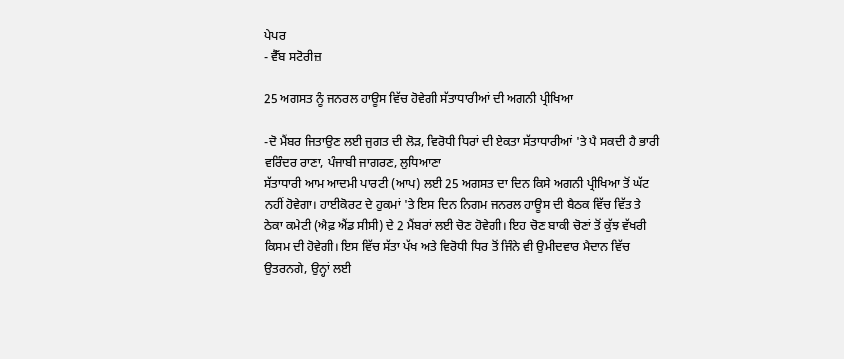ਪੇਪਰ
- ਵੈੱਬ ਸਟੋਰੀਜ਼

25 ਅਗਸਤ ਨੂੰ ਜਨਰਲ ਹਾਊਸ ਵਿੱਚ ਹੋਵੇਗੀ ਸੱਤਾਧਾਰੀਆਂ ਦੀ ਅਗਨੀ ਪ੍ਰੀਖਿਆ

-ਦੋ ਮੈਂਬਰ ਜਿਤਾਉਣ ਲਈ ਜੁਗਤ ਦੀ ਲੋੜ, ਵਿਰੋਧੀ ਧਿਰਾਂ ਦੀ ਏਕਤਾ ਸੱਤਾਧਾਰੀਆਂ 'ਤੇ ਪੈ ਸਕਦੀ ਹੈ ਭਾਰੀ
ਵਰਿੰਦਰ ਰਾਣਾ, ਪੰਜਾਬੀ ਜਾਗਰਣ, ਲੁਧਿਆਣਾ
ਸੱਤਾਧਾਰੀ ਆਮ ਆਦਮੀ ਪਾਰਟੀ (ਆਪ) ਲਈ 25 ਅਗਸਤ ਦਾ ਦਿਨ ਕਿਸੇ ਅਗਨੀ ਪ੍ਰੀਖਿਆ ਤੋਂ ਘੱਟ ਨਹੀਂ ਹੋਵੇਗਾ। ਹਾਈਕੋਰਟ ਦੇ ਹੁਕਮਾਂ 'ਤੇ ਇਸ ਦਿਨ ਨਿਗਮ ਜਨਰਲ ਹਾਊਸ ਦੀ ਬੈਠਕ ਵਿੱਚ ਵਿੱਤ ਤੇ ਠੇਕਾ ਕਮੇਟੀ (ਐਫ਼ ਐਂਡ ਸੀਸੀ) ਦੇ 2 ਮੈਂਬਰਾਂ ਲਈ ਚੋਣ ਹੋਵੇਗੀ। ਇਹ ਚੋਣ ਬਾਕੀ ਚੋਣਾਂ ਤੋਂ ਕੁੱਝ ਵੱਖਰੀ ਕਿਸਮ ਦੀ ਹੋਵੇਗੀ। ਇਸ ਵਿੱਚ ਸੱਤਾ ਪੱਖ ਅਤੇ ਵਿਰੋਧੀ ਧਿਰ ਤੋਂ ਜਿੰਨੇ ਵੀ ਉਮੀਦਵਾਰ ਮੈਦਾਨ ਵਿੱਚ ਉਤਰਨਗੇ, ਉਨ੍ਹਾਂ ਲਈ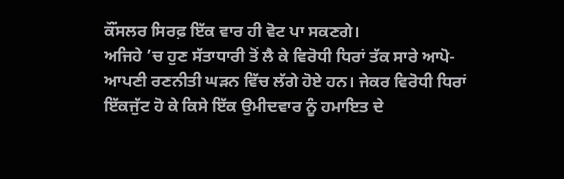ਕੌਂਸਲਰ ਸਿਰਫ਼ ਇੱਕ ਵਾਰ ਹੀ ਵੋਟ ਪਾ ਸਕਣਗੇ।
ਅਜਿਹੇ ’ਚ ਹੁਣ ਸੱਤਾਧਾਰੀ ਤੋਂ ਲੈ ਕੇ ਵਿਰੋਧੀ ਧਿਰਾਂ ਤੱਕ ਸਾਰੇ ਆਪੋ-ਆਪਣੀ ਰਣਨੀਤੀ ਘੜਨ ਵਿੱਚ ਲੱਗੇ ਹੋਏ ਹਨ। ਜੇਕਰ ਵਿਰੋਧੀ ਧਿਰਾਂ ਇੱਕਜੁੱਟ ਹੋ ਕੇ ਕਿਸੇ ਇੱਕ ਉਮੀਦਵਾਰ ਨੂੰ ਹਮਾਇਤ ਦੇ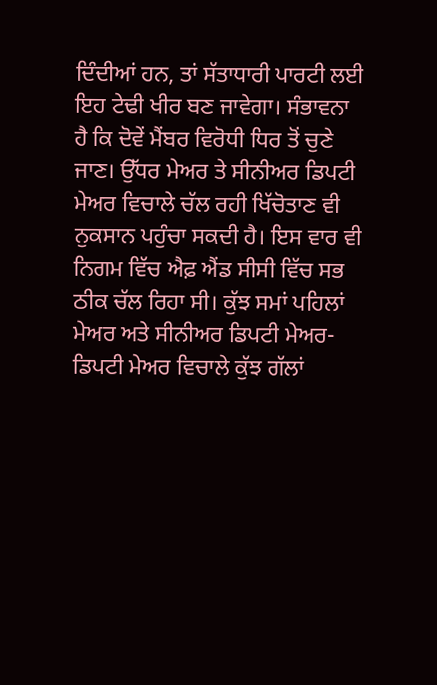ਦਿੰਦੀਆਂ ਹਨ, ਤਾਂ ਸੱਤਾਧਾਰੀ ਪਾਰਟੀ ਲਈ ਇਹ ਟੇਢੀ ਖੀਰ ਬਣ ਜਾਵੇਗਾ। ਸੰਭਾਵਨਾ ਹੈ ਕਿ ਦੋਵੇਂ ਮੈਂਬਰ ਵਿਰੋਧੀ ਧਿਰ ਤੋਂ ਚੁਣੇ ਜਾਣ। ਉੱਧਰ ਮੇਅਰ ਤੇ ਸੀਨੀਅਰ ਡਿਪਟੀ ਮੇਅਰ ਵਿਚਾਲੇ ਚੱਲ ਰਹੀ ਖਿੱਚੋਤਾਣ ਵੀ ਨੁਕਸਾਨ ਪਹੁੰਚਾ ਸਕਦੀ ਹੈ। ਇਸ ਵਾਰ ਵੀ ਨਿਗਮ ਵਿੱਚ ਐਫ਼ ਐਂਡ ਸੀਸੀ ਵਿੱਚ ਸਭ ਠੀਕ ਚੱਲ ਰਿਹਾ ਸੀ। ਕੁੱਝ ਸਮਾਂ ਪਹਿਲਾਂ ਮੇਅਰ ਅਤੇ ਸੀਨੀਅਰ ਡਿਪਟੀ ਮੇਅਰ-ਡਿਪਟੀ ਮੇਅਰ ਵਿਚਾਲੇ ਕੁੱਝ ਗੱਲਾਂ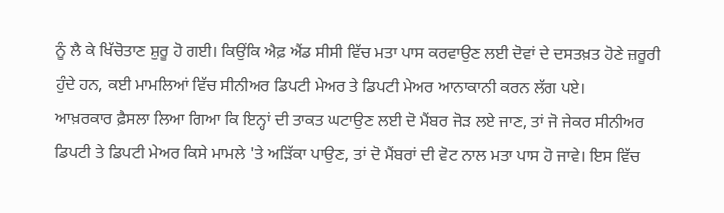ਨੂੰ ਲੈ ਕੇ ਖਿੱਚੋਤਾਣ ਸ਼ੁਰੂ ਹੋ ਗਈ। ਕਿਉਂਕਿ ਐਫ਼ ਐਂਡ ਸੀਸੀ ਵਿੱਚ ਮਤਾ ਪਾਸ ਕਰਵਾਉਣ ਲਈ ਦੋਵਾਂ ਦੇ ਦਸਤਖ਼ਤ ਹੋਣੇ ਜ਼ਰੂਰੀ ਹੁੰਦੇ ਹਨ, ਕਈ ਮਾਮਲਿਆਂ ਵਿੱਚ ਸੀਨੀਅਰ ਡਿਪਟੀ ਮੇਅਰ ਤੇ ਡਿਪਟੀ ਮੇਅਰ ਆਨਾਕਾਨੀ ਕਰਨ ਲੱਗ ਪਏ।
ਆਖ਼ਰਕਾਰ ਫ਼ੈਸਲਾ ਲਿਆ ਗਿਆ ਕਿ ਇਨ੍ਹਾਂ ਦੀ ਤਾਕਤ ਘਟਾਉਣ ਲਈ ਦੋ ਮੈਂਬਰ ਜੋੜ ਲਏ ਜਾਣ, ਤਾਂ ਜੋ ਜੇਕਰ ਸੀਨੀਅਰ ਡਿਪਟੀ ਤੇ ਡਿਪਟੀ ਮੇਅਰ ਕਿਸੇ ਮਾਮਲੇ 'ਤੇ ਅੜਿੱਕਾ ਪਾਉਣ, ਤਾਂ ਦੋ ਮੈਂਬਰਾਂ ਦੀ ਵੋਟ ਨਾਲ ਮਤਾ ਪਾਸ ਹੋ ਜਾਵੇ। ਇਸ ਵਿੱਚ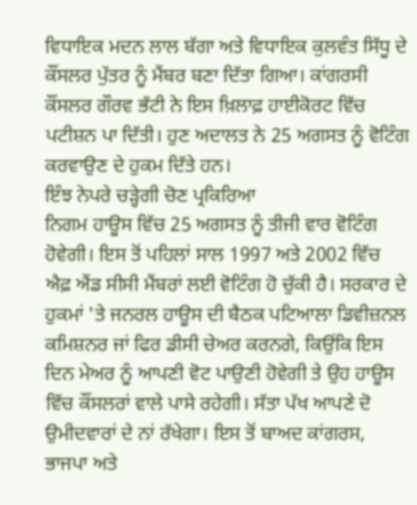ਵਿਧਾਇਕ ਮਦਨ ਲਾਲ ਬੱਗਾ ਅਤੇ ਵਿਧਾਇਕ ਕੁਲਵੰਤ ਸਿੱਧੂ ਦੇ ਕੌਂਸਲਰ ਪੁੱਤਰ ਨੂੰ ਮੈਂਬਰ ਬਣਾ ਦਿੱਤਾ ਗਿਆ। ਕਾਂਗਰਸੀ ਕੌਂਸਲਰ ਗੌਰਵ ਭੱਟੀ ਨੇ ਇਸ ਖ਼ਿਲਾਫ਼ ਹਾਈਕੋਰਟ ਵਿੱਚ ਪਟੀਸ਼ਨ ਪਾ ਦਿੱਤੀ। ਹੁਣ ਅਦਾਲਤ ਨੇ 25 ਅਗਸਤ ਨੂੰ ਵੋਟਿੰਗ ਕਰਵਾਉਣ ਦੇ ਹੁਕਮ ਦਿੱਤੇ ਹਨ।
ਇੰਝ ਨੇਪਰੇ ਚੜ੍ਹੇਗੀ ਚੋਣ ਪ੍ਰਕਿਰਿਆ
ਨਿਗਮ ਹਾਊਸ ਵਿੱਚ 25 ਅਗਸਤ ਨੂੰ ਤੀਜੀ ਵਾਰ ਵੋਟਿੰਗ ਹੋਵੇਗੀ। ਇਸ ਤੋਂ ਪਹਿਲਾਂ ਸਾਲ 1997 ਅਤੇ 2002 ਵਿੱਚ ਐਫ਼ ਐਂਡ ਸੀਸੀ ਮੈਂਬਰਾਂ ਲਈ ਵੋਟਿੰਗ ਹੋ ਚੁੱਕੀ ਹੈ। ਸਰਕਾਰ ਦੇ ਹੁਕਮਾਂ 'ਤੇ ਜਨਰਲ ਹਾਊਸ ਦੀ ਬੈਠਕ ਪਟਿਆਲਾ ਡਿਵੀਜ਼ਨਲ ਕਮਿਸ਼ਨਰ ਜਾਂ ਫਿਰ ਡੀਸੀ ਚੇਅਰ ਕਰਨਗੇ, ਕਿਉਂਕਿ ਇਸ ਦਿਨ ਮੇਅਰ ਨੂੰ ਆਪਣੀ ਵੋਟ ਪਾਉਣੀ ਹੋਵੇਗੀ ਤੇ ਉਹ ਹਾਊਸ ਵਿੱਚ ਕੌਂਸਲਰਾਂ ਵਾਲੇ ਪਾਸੇ ਰਹੇਗੀ। ਸੱਤਾ ਪੱਖ ਆਪਣੇ ਦੋ ਉਮੀਦਵਾਰਾਂ ਦੇ ਨਾਂ ਰੱਖੇਗਾ। ਇਸ ਤੋਂ ਬਾਅਦ ਕਾਂਗਰਸ, ਭਾਜਪਾ ਅਤੇ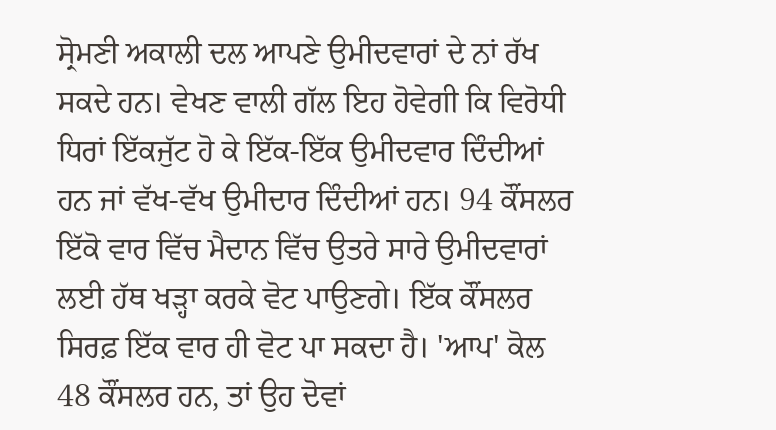ਸ੍ਰੋਮਣੀ ਅਕਾਲੀ ਦਲ ਆਪਣੇ ਉਮੀਦਵਾਰਾਂ ਦੇ ਨਾਂ ਰੱਖ ਸਕਦੇ ਹਨ। ਵੇਖਣ ਵਾਲੀ ਗੱਲ ਇਹ ਹੋਵੇਗੀ ਕਿ ਵਿਰੋਧੀ ਧਿਰਾਂ ਇੱਕਜੁੱਟ ਹੋ ਕੇ ਇੱਕ-ਇੱਕ ਉਮੀਦਵਾਰ ਦਿੰਦੀਆਂ ਹਨ ਜਾਂ ਵੱਖ-ਵੱਖ ਉਮੀਦਾਰ ਦਿੰਦੀਆਂ ਹਨ। 94 ਕੌਂਸਲਰ ਇੱਕੋ ਵਾਰ ਵਿੱਚ ਮੈਦਾਨ ਵਿੱਚ ਉਤਰੇ ਸਾਰੇ ਉਮੀਦਵਾਰਾਂ ਲਈ ਹੱਥ ਖੜ੍ਹਾ ਕਰਕੇ ਵੋਟ ਪਾਉਣਗੇ। ਇੱਕ ਕੌਂਸਲਰ ਸਿਰਫ਼ ਇੱਕ ਵਾਰ ਹੀ ਵੋਟ ਪਾ ਸਕਦਾ ਹੈ। 'ਆਪ' ਕੋਲ 48 ਕੌਂਸਲਰ ਹਨ, ਤਾਂ ਉਹ ਦੋਵਾਂ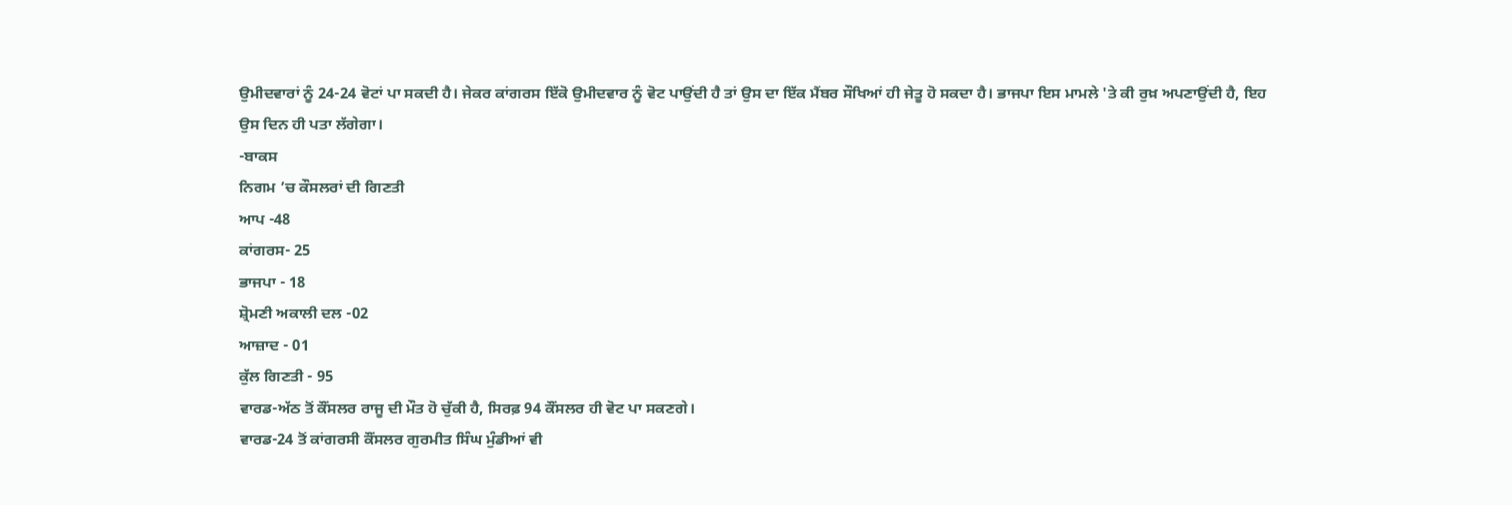ਉਮੀਦਵਾਰਾਂ ਨੂੰ 24-24 ਵੋਟਾਂ ਪਾ ਸਕਦੀ ਹੈ। ਜੇਕਰ ਕਾਂਗਰਸ ਇੱਕੋ ਉਮੀਦਵਾਰ ਨੂੰ ਵੋਟ ਪਾਉਂਦੀ ਹੈ ਤਾਂ ਉਸ ਦਾ ਇੱਕ ਮੈਂਬਰ ਸੌਖਿਆਂ ਹੀ ਜੇਤੂ ਹੋ ਸਕਦਾ ਹੈ। ਭਾਜਪਾ ਇਸ ਮਾਮਲੇ 'ਤੇ ਕੀ ਰੁਖ਼ ਅਪਣਾਉਂਦੀ ਹੈ, ਇਹ ਉਸ ਦਿਨ ਹੀ ਪਤਾ ਲੱਗੇਗਾ।
-ਬਾਕਸ
ਨਿਗਮ ’ਚ ਕੌਸਲਰਾਂ ਦੀ ਗਿਣਤੀ
ਆਪ -48
ਕਾਂਗਰਸ- 25
ਭਾਜਪਾ - 18
ਸ਼੍ਰੋਮਣੀ ਅਕਾਲੀ ਦਲ -02
ਆਜ਼ਾਦ - 01
ਕੁੱਲ ਗਿਣਤੀ - 95
ਵਾਰਡ-ਅੱਠ ਤੋਂ ਕੌਂਸਲਰ ਰਾਜੂ ਦੀ ਮੌਤ ਹੋ ਚੁੱਕੀ ਹੈ, ਸਿਰਫ਼ 94 ਕੌਂਸਲਰ ਹੀ ਵੋਟ ਪਾ ਸਕਣਗੇ।
ਵਾਰਡ-24 ਤੋਂ ਕਾਂਗਰਸੀ ਕੌਂਸਲਰ ਗੁਰਮੀਤ ਸਿੰਘ ਮੁੰਡੀਆਂ ਵੀ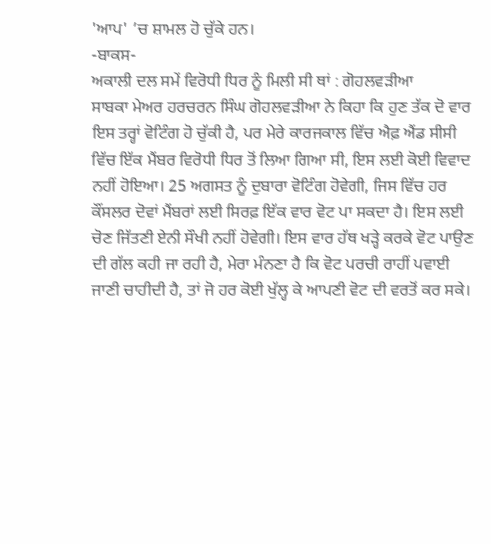'ਆਪ' ’ਚ ਸ਼ਾਮਲ ਹੋ ਚੁੱਕੇ ਹਨ।
-ਬਾਕਸ-
ਅਕਾਲੀ ਦਲ ਸਮੇਂ ਵਿਰੋਧੀ ਧਿਰ ਨੂੰ ਮਿਲੀ ਸੀ ਥਾਂ : ਗੋਹਲਵੜੀਆ
ਸਾਬਕਾ ਮੇਅਰ ਹਰਚਰਨ ਸਿੰਘ ਗੋਹਲਵੜੀਆ ਨੇ ਕਿਹਾ ਕਿ ਹੁਣ ਤੱਕ ਦੋ ਵਾਰ ਇਸ ਤਰ੍ਹਾਂ ਵੋਟਿੰਗ ਹੋ ਚੁੱਕੀ ਹੈ, ਪਰ ਮੇਰੇ ਕਾਰਜਕਾਲ ਵਿੱਚ ਐਫ਼ ਐਂਡ ਸੀਸੀ ਵਿੱਚ ਇੱਕ ਮੈਂਬਰ ਵਿਰੋਧੀ ਧਿਰ ਤੋਂ ਲਿਆ ਗਿਆ ਸੀ, ਇਸ ਲਈ ਕੋਈ ਵਿਵਾਦ ਨਹੀਂ ਹੋਇਆ। 25 ਅਗਸਤ ਨੂੰ ਦੁਬਾਰਾ ਵੋਟਿੰਗ ਹੋਵੇਗੀ, ਜਿਸ ਵਿੱਚ ਹਰ ਕੌਂਸਲਰ ਦੋਵਾਂ ਮੈਂਬਰਾਂ ਲਈ ਸਿਰਫ਼ ਇੱਕ ਵਾਰ ਵੋਟ ਪਾ ਸਕਦਾ ਹੈ। ਇਸ ਲਈ ਚੋਣ ਜਿੱਤਣੀ ਏਨੀ ਸੌਖੀ ਨਹੀਂ ਹੋਵੇਗੀ। ਇਸ ਵਾਰ ਹੱਥ ਖੜ੍ਹੇ ਕਰਕੇ ਵੋਟ ਪਾਉਣ ਦੀ ਗੱਲ ਕਹੀ ਜਾ ਰਹੀ ਹੈ, ਮੇਰਾ ਮੰਨਣਾ ਹੈ ਕਿ ਵੋਟ ਪਰਚੀ ਰਾਹੀਂ ਪਵਾਈ ਜਾਣੀ ਚਾਹੀਦੀ ਹੈ, ਤਾਂ ਜੋ ਹਰ ਕੋਈ ਖੁੱਲ੍ਹ ਕੇ ਆਪਣੀ ਵੋਟ ਦੀ ਵਰਤੋਂ ਕਰ ਸਕੇ।